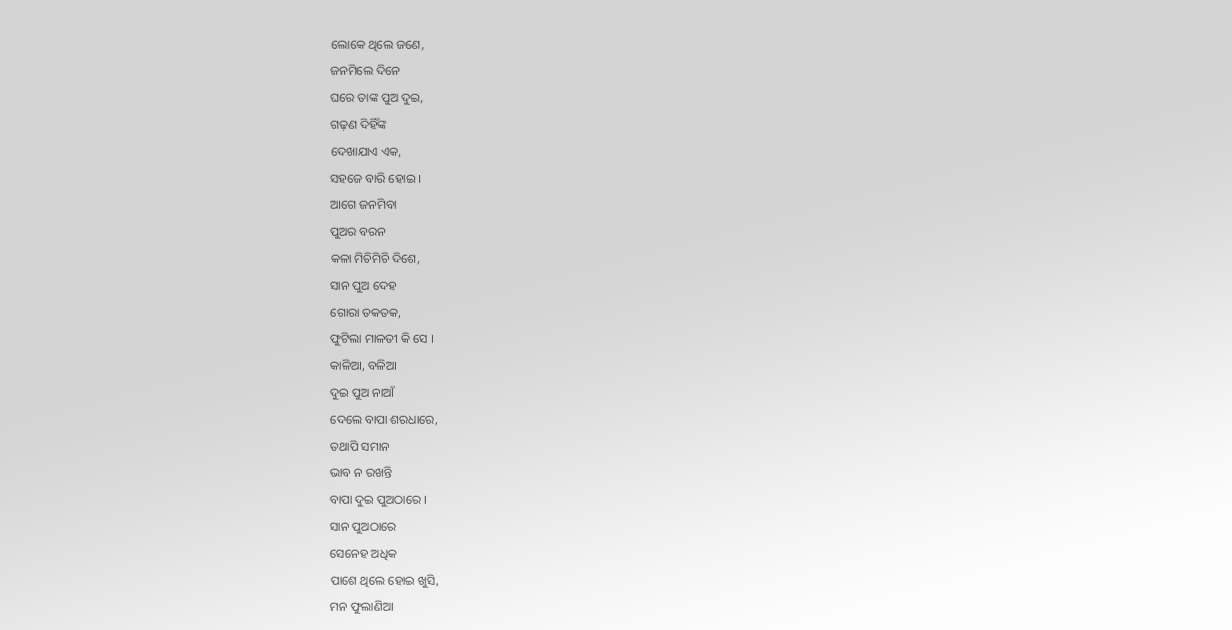ଲୋକେ ଥିଲେ ଜଣେ,
ଜନମିଲେ ଦିନେ
ଘରେ ତାଙ୍କ ପୁଅ ଦୁଇ,
ଗଢ଼ଣ ଦିହିଁଙ୍କ
ଦେଖାଯାଏ ଏକ,
ସହଜେ ବାରି ହୋଇ ।
ଆଗେ ଜନମିବା
ପୁଅର ବରନ
କଳା ମିଚିମିଚି ଦିଶେ,
ସାନ ପୁଅ ଦେହ
ଗୋରା ତକତକ,
ଫୁଟିଲା ମାଳତୀ କି ସେ ।
କାଳିଆ, ବଳିଆ
ଦୁଇ ପୁଅ ନାଆଁ
ଦେଲେ ବାପା ଶରଧାରେ,
ତଥାପି ସମାନ
ଭାବ ନ ରଖନ୍ତି
ବାପା ଦୁଇ ପୁଅଠାରେ ।
ସାନ ପୁଅଠାରେ
ସେନେହ ଅଧିକ
ପାଶେ ଥିଲେ ହୋଇ ଖୁସି,
ମନ ଫୁଲାଣିଆ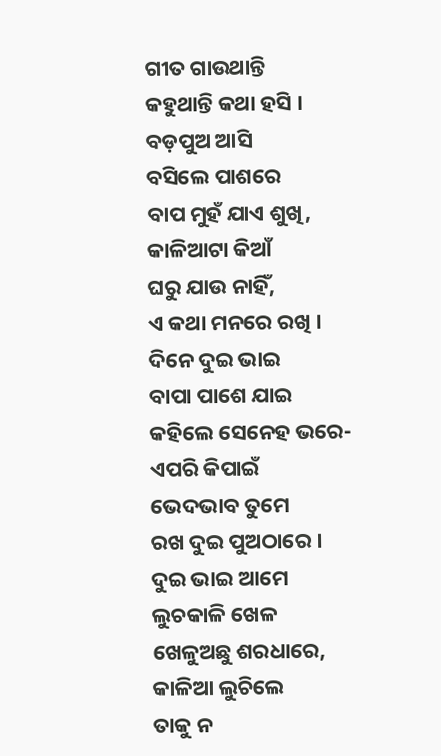ଗୀତ ଗାଉଥାନ୍ତି
କହୁଥାନ୍ତି କଥା ହସି ।
ବଡ଼ପୁଅ ଆସି
ବସିଲେ ପାଶରେ
ବାପ ମୁହଁ ଯାଏ ଶୁଖି,
କାଳିଆଟା କିଆଁ
ଘରୁ ଯାଉ ନାହିଁ,
ଏ କଥା ମନରେ ରଖି ।
ଦିନେ ଦୁଇ ଭାଇ
ବାପା ପାଶେ ଯାଇ
କହିଲେ ସେନେହ ଭରେ-
ଏପରି କିପାଇଁ
ଭେଦଭାବ ତୁମେ
ରଖ ଦୁଇ ପୁଅଠାରେ ।
ଦୁଇ ଭାଇ ଆମେ
ଲୁଚକାଳି ଖେଳ
ଖେଳୁଅଛୁ ଶରଧାରେ,
କାଳିଆ ଲୁଚିଲେ
ତାକୁ ନ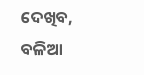ଦେଖିବ,
ବଳିଆ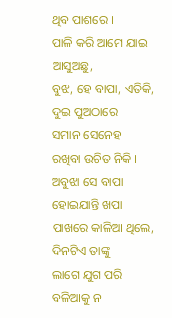ଥିବ ପାଶରେ ।
ପାଳି କରି ଆମେ ଯାଇ ଆସୁଅଛୁ,
ବୁଝ, ହେ ବାପା, ଏତିକି,
ଦୁଇ ପୁଅଠାରେ
ସମାନ ସେନେହ
ରଖିବା ଉଚିତ ନିକି ।
ଅବୁଝା ସେ ବାପା
ହୋଇଯାନ୍ତି ଖପା
ପାଖରେ କାଳିଆ ଥିଲେ,
ଦିନଟିଏ ତାଙ୍କୁ
ଲାଗେ ଯୁଗ ପରି
ବଳିଆକୁ ନ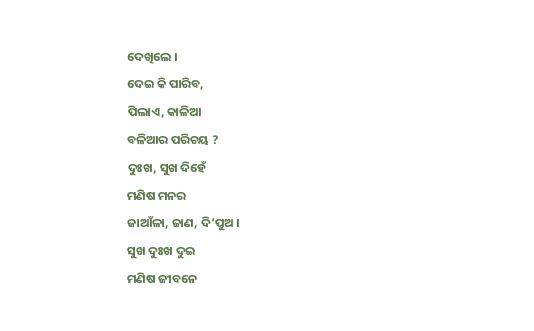ଦେଖିଲେ ।
ଦେଇ କି ପାରିବ,
ପିଲାଏ, କାଳିଆ
ବଳିଆର ପରିଚୟ ?
ଦୁଃଖ, ସୁଖ ଦିହେଁ
ମଣିଷ ମନର
ଜାଆଁଳା, ଜାଣ, ଦି’ପୁଅ ।
ସୁଖ ଦୁଃଖ ଦୁଇ
ମଣିଷ ଜୀବନେ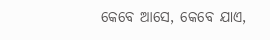କେବେ ଆସେ, କେବେ ଯାଏ,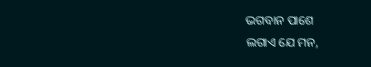ଭଗବାନ ପାଶେ
ଲଗାଏ ଯେ ମନ,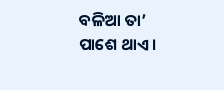ବଳିଆ ତା’ ପାଶେ ଥାଏ ।